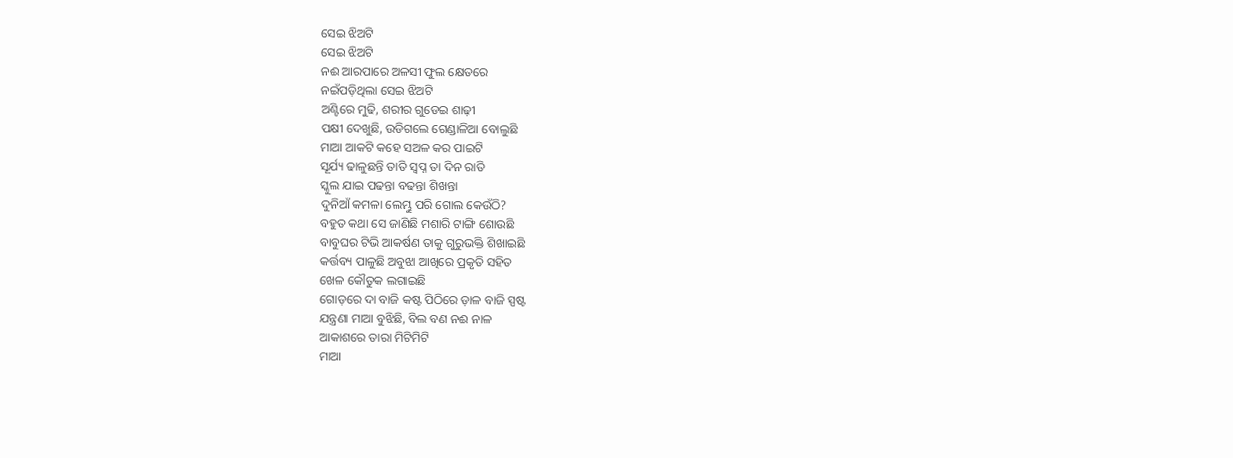ସେଇ ଝିଅଟି
ସେଇ ଝିଅଟି
ନଈ ଆରପାରେ ଅଳସୀ ଫୁଲ କ୍ଷେତରେ
ନଇଁପଡ଼ିଥିଲା ସେଇ ଝିଅଟି
ଅଣ୍ଟିରେ ମୁଢି, ଶରୀର ଗୁଡେଇ ଶାଢ଼ୀ
ପକ୍ଷୀ ଦେଖୁଛି, ଉଡିଗଲେ ଗେଣ୍ଡାଳିଆ ବୋଲୁଛି
ମାଆ ଆକଟି କହେ ସଅଳ କର ପାଇଟି
ସୂର୍ଯ୍ୟ ଢାଳୁଛନ୍ତି ତାତି ସ୍ବପ୍ନ ତା ଦିନ ରାତି
ସ୍କୁଲ ଯାଇ ପଢନ୍ତା ବଢନ୍ତା ଶିଖନ୍ତା
ଦୁନିଆଁ କମଳା ଲେମ୍ଭୁ ପରି ଗୋଲ କେଉଁଠି?
ବହୁତ କଥା ସେ ଜାଣିଛି ମଶାରି ଟାଙ୍ଗି ଶୋଉଛି
ବାବୁଘର ଟିଭି ଆକର୍ଷଣ ତାକୁ ଗୁରୁଭକ୍ତି ଶିଖାଇଛି
କର୍ତ୍ତବ୍ୟ ପାଳୁଛି ଅବୁଝା ଆଖିରେ ପ୍ରକୃତି ସହିତ
ଖେଳ କୌତୁକ ଲଗାଇଛି
ଗୋଡ଼ରେ ଦା ବାଜି କଷ୍ଟ ପିଠିରେ ଡ଼ାଳ ବାଜି ସ୍ପଷ୍ଟ
ଯନ୍ତ୍ରଣା ମାଆ ବୁଝିଛି, ବିଲ ବଣ ନଈ ନାଳ
ଆକାଶରେ ତାରା ମିଟିମିଟି
ମାଆ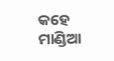କହେ ମାଣ୍ଡିଆ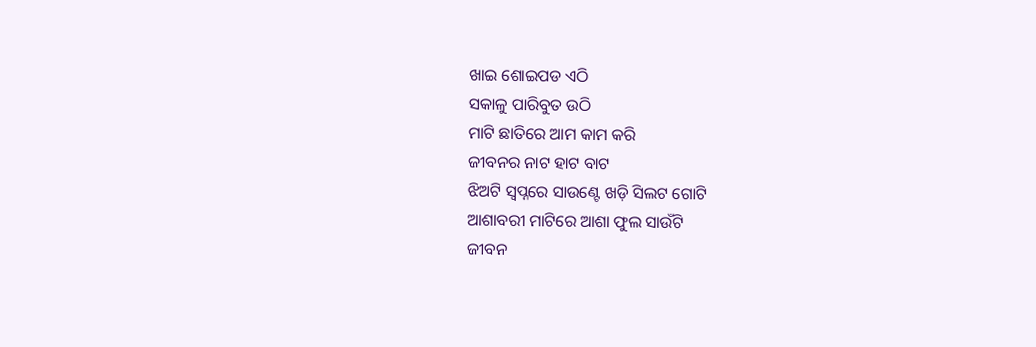ଖାଇ ଶୋଇପଡ ଏଠି
ସକାଳୁ ପାରିବୁତ ଉଠି
ମାଟି ଛାତିରେ ଆମ କାମ କରି
ଜୀବନର ନାଟ ହାଟ ବାଟ
ଝିଅଟି ସ୍ୱପ୍ନରେ ସାଉଣ୍ଟେ ଖଡ଼ି ସିଲଟ ଗୋଟି
ଆଶାବରୀ ମାଟିରେ ଆଶା ଫୁଲ ସାଉଁଟି
ଜୀବନ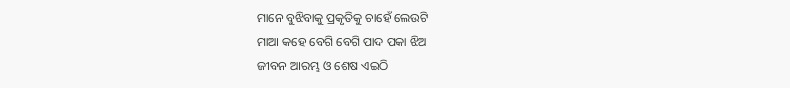ମାନେ ବୁଝିବାକୁ ପ୍ରକୃତିକୁ ଚାହେଁ ଲେଉଟି
ମାଆ କହେ ବେଗି ବେଗି ପାଦ ପକା ଝିଅ
ଜୀବନ ଆରମ୍ଭ ଓ ଶେଷ ଏଇଠି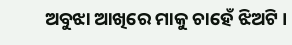ଅବୁଝା ଆଖିରେ ମାକୁ ଚାହେଁ ଝିଅଟି ।